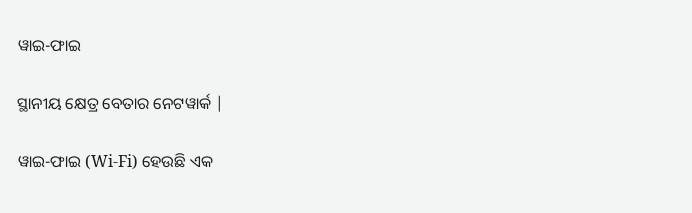ୱାଇ-ଫାଇ

ସ୍ଥାନୀୟ କ୍ଷେତ୍ର ବେତାର ନେଟୱାର୍କ |

ୱାଇ-ଫାଇ (Wi-Fi) ହେଉଛି ଏକ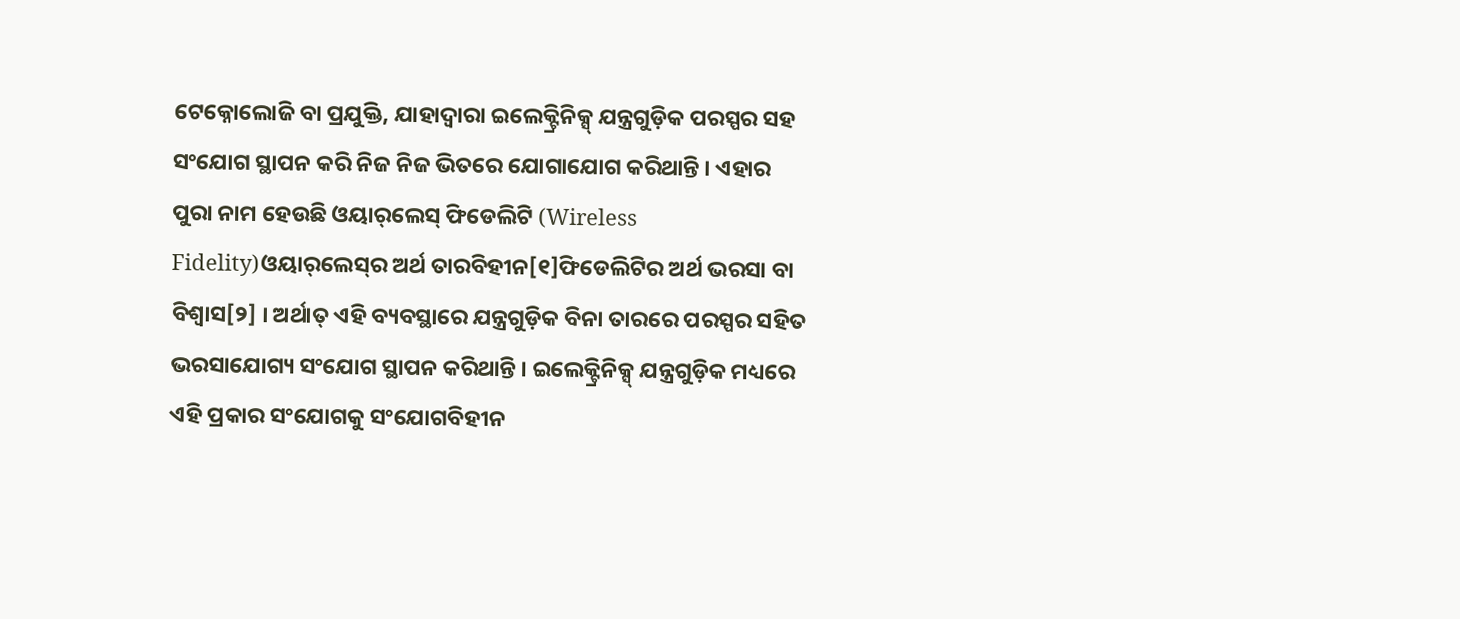ଟେକ୍ନୋଲୋଜି ବା ପ୍ରଯୁକ୍ତି, ଯାହାଦ୍ୱାରା ଇଲେକ୍ଟ୍ରିନିକ୍ସ୍ ଯନ୍ତ୍ରଗୁଡ଼ିକ ପରସ୍ପର ସ‌ହ ସଂଯୋଗ ସ୍ଥାପନ କରି ନିଜ ନିଜ ଭିତରେ ଯୋଗାଯୋଗ କରିଥାନ୍ତି । ଏହାର ପୁରା ନାମ ହେଉଛି ଓୟାର୍‌ଲେସ୍ ଫିଡେଲିଟି (Wireless Fidelity)ଓୟାର୍‌ଲେସ୍‌‌ର ଅର୍ଥ ତାରବିହୀନ[୧]ଫିଡେଲିଟିର ଅର୍ଥ ଭରସା ବା ବିଶ୍ୱାସ[୨] । ଅର୍ଥାତ୍ ଏହି ବ୍ୟବସ୍ଥାରେ ଯନ୍ତ୍ରଗୁଡ଼ିକ ବିନା ତାରରେ ପରସ୍ପର ସ‌ହିତ ଭରସାଯୋଗ୍ୟ ସଂଯୋଗ ସ୍ଥାପନ କରିଥାନ୍ତି । ଇଲେକ୍ଟ୍ରିନିକ୍ସ୍ ଯନ୍ତ୍ରଗୁଡ଼ିକ ମଧ୍ୟରେ ଏହି ପ୍ରକାର ସଂଯୋଗକୁ ସଂଯୋଗବିହୀନ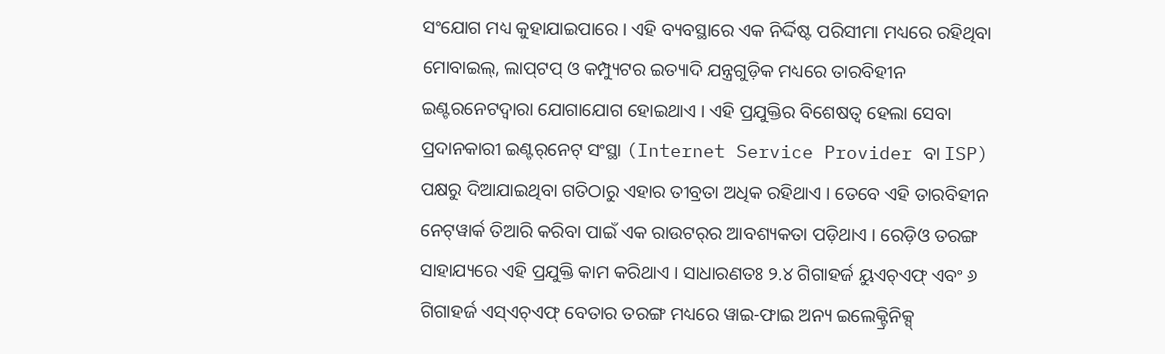ସଂଯୋଗ ମଧ୍ୟ କୁହାଯାଇପାରେ । ଏହି ବ୍ୟବସ୍ଥାରେ ଏକ ନିର୍ଦ୍ଦିଷ୍ଟ ପରିସୀମା ମଧ୍ୟରେ ରହିଥିବା ମୋବାଇଲ୍, ଲାପ୍‌ଟପ୍ ଓ କମ୍ପ୍ୟୁଟର ଇତ୍ୟାଦି ଯନ୍ତ୍ରଗୁଡ଼ିକ ମଧ୍ୟରେ ତାରବିହୀନ ଇଣ୍ଟରନେଟଦ୍ୱାରା ଯୋଗାଯୋଗ ହୋଇଥାଏ । ଏହି ପ୍ରଯୁକ୍ତିର ବିଶେଷତ୍ୱ ହେଲା ସେବା ପ୍ରଦାନ‌କାରୀ ଇଣ୍ଟର୍‌ନେଟ୍ ସଂସ୍ଥା (Internet Service Provider ବା ISP) ପକ୍ଷରୁ ଦିଆଯାଇଥିବା ଗତିଠାରୁ ଏହାର ତୀବ୍ରତା ଅଧିକ ରହିଥାଏ । ତେବେ ଏହି ତାରବିହୀନ ନେଟ୍‌ୱାର୍କ ତିଆରି କରିବା ପାଇଁ ଏକ ରାଉଟର୍‌ର ଆବଶ୍ୟକତା ପଡ଼ିଥାଏ । ରେଡ଼ିଓ ତରଙ୍ଗ ସାହାଯ୍ୟରେ ଏହି ପ୍ରଯୁକ୍ତି କାମ କରିଥାଏ । ସାଧାରଣତଃ ୨.୪ ଗିଗାହର୍ଜ ୟୁଏଚ୍ଏଫ୍ ଏବଂ ୬ ଗିଗାହର୍ଜ ଏସ୍ଏଚ୍ଏଫ୍ ବେତାର ତରଙ୍ଗ ମଧ୍ୟରେ ୱାଇ-ଫାଇ ଅନ୍ୟ ଇଲେକ୍ଟ୍ରିନିକ୍ସ୍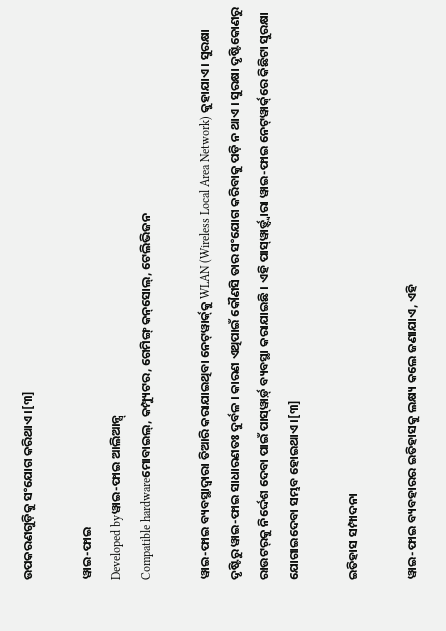ଉପକରଣ‌ଗୁଡ଼ିକୁ ସଂଯୋଗ କରିଥାଏ ।[୩]

ୱାଇ-ଫାଇ
Developed byୱାଇ-ଫାଇ ଆଲିଆନ୍ସ୍
Compatible hardwareମୋବାଇଲ୍, କମ୍ପ୍ୟୁଟର, ଗେମିଙ୍ଗ୍ କନ୍‌ସୋଲ୍, ଟେଲିଭିଜନ

ୱାଇ-ଫାଇ ବ୍ୟବସ୍ଥାଦ୍ୱାରା ତିଆରି କରାଯାଇଥିବା ନେଟ୍‌ୱାର୍କ୍‌କୁ WLAN (Wireless Local Area Network) କୁହାଯାଏ । ସୁରକ୍ଷା ଦୃଷ୍ଟିରୁ ୱାଇ-ଫାଇ ସାଧାରଣତଃ ଦୁର୍ବଳ । କାରଣ ଏଥିପାଇଁ କୌଣସି ତାର ସଂଯୋଗ କରିବାକୁ ପଡ଼ି ନ ଥାଏ । ସୁରକ୍ଷା ଦୃଷ୍ଟିକୋଣରୁ ରାଉଟର୍‌କୁ ନିର୍ଦ୍ଦେଶ ଦେବା ପାଇଁ ପାସ୍‌ୱାର୍ଡ଼୍ ବ୍ୟବସ୍ଥା କରାଯାଇଛି । ଏହି ପାସ୍‌ୱାର୍ଡ଼୍ଦ୍ୱାରା ୱାଇ-ଫାଇ ନେଟ୍‌ୱାର୍କ୍‌ରେ କିଛିଟା ସୁରକ୍ଷା ଯୋଗାଇଦେବା ସମ୍ଭବ ହୋଇଥାଏ ।[୩]

ଇତିହାସ ସମ୍ପାଦନା

ୱାଇ-ଫାଇ ବ୍ୟବ‌ହାରର ଇତିହାସକୁ ଲକ୍ଷ୍ୟ କଲେ ଜଣାଯାଏ, ଏହି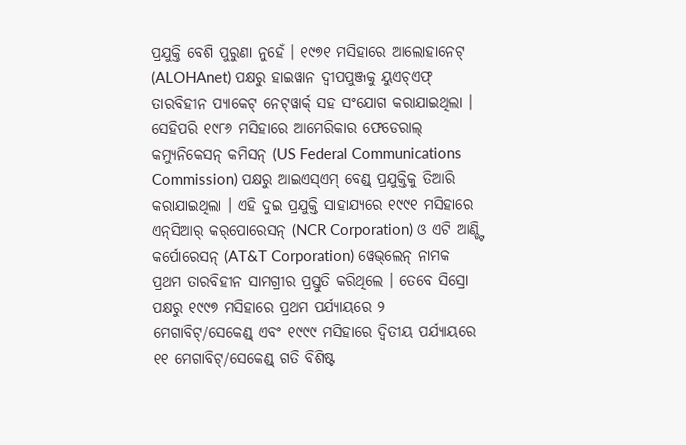ପ୍ରଯୁକ୍ତି ବେଶି ପୁରୁଣା ନୁହେଁ । ୧୯୭୧ ମସିହାରେ ଆଲୋହାନେଟ୍ (ALOHAnet) ପକ୍ଷରୁ ହାଇୱାନ ଦ୍ୱୀପ‌ପୁଞ୍ଜକୁ ୟୁଏଚ୍ଏଫ୍ ତାରବିହୀନ ପ୍ୟାକେଟ୍ ନେଟ୍‌ୱାର୍କ୍ ସ‌ହ ସଂଯୋଗ କରାଯାଇଥିଲା । ସେହିପରି ୧୯୮୬ ମସିହାରେ ଆମେରିକାର ଫେଡେରାଲ୍ କମ୍ୟୁନିକେସନ୍ କମିସନ୍ (US Federal Communications Commission) ପକ୍ଷରୁ ଆଇଏସ୍ଏମ୍ ବେଣ୍ଡ୍ ପ୍ରଯୁକ୍ତିକୁ ତିଆରି କରାଯାଇଥିଲା । ଏହି ଦୁଇ ପ୍ରଯୁକ୍ତି ସାହାଯ୍ୟରେ ୧୯୯୧ ମସିହାରେ ଏନ୍‌ସିଆର୍ କର୍‌ପୋରେସନ୍ (NCR Corporation) ଓ ଏଟି ଆଣ୍ଡ୍ଟି କର୍ପୋରେସନ୍ (AT&T Corporation) ୱେଭ୍‌ଲେନ୍ ନାମକ ପ୍ରଥମ ତାରବିହୀନ ସାମଗ୍ରୀର ପ୍ରସ୍ତୁତି କରିଥିଲେ । ତେବେ ସିସ୍ରୋ ପକ୍ଷରୁ ୧୯୯୭ ମସିହାରେ ପ୍ରଥମ ପର୍ଯ୍ୟାୟରେ ୨ ମେଗାବିଟ୍/ସେକେଣ୍ଡ୍ ଏବଂ ୧୯୯୯ ମସିହାରେ ଦ୍ୱିତୀୟ ପର୍ଯ୍ୟାୟରେ ୧୧ ମେଗାବିଟ୍/ସେକେଣ୍ଡ୍ ଗତି ବିଶିଷ୍ଟ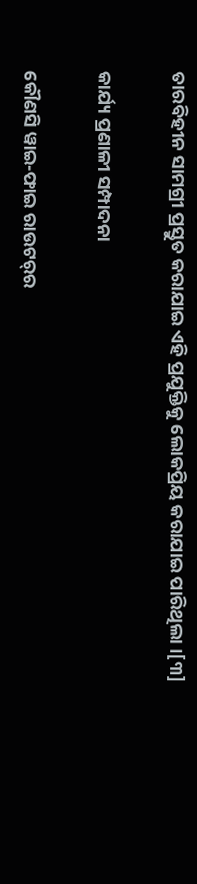ତାରବିହୀନ ସାମଗ୍ରୀ ପ୍ରସ୍ତୁତ କରାଯାଇ ଏହି ପ୍ରଯୁକ୍ତିକୁ ଲୋକପ୍ରିୟ କରାଯାଇ ପାରିଥିଲା ।[୩]

କାର୍ଯ୍ୟ ପ୍ରଣାଳୀ ସମ୍ପାଦନା

କୌଣସି ୱାଇ-ଫାଇ ରାଉଟର୍‌ର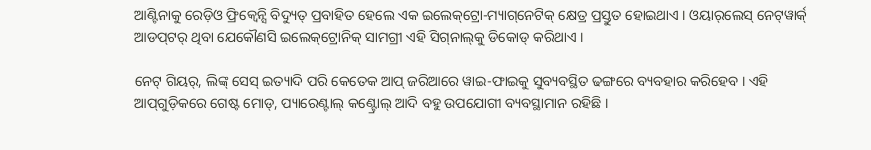ଆଣ୍ଟିନାକୁ ରେଡ଼ିଓ ଫ୍ରିକ୍ୱେନ୍ସି ବିଦ୍ୟୁତ୍ ପ୍ରବାହିତ ହେଲେ ଏକ ଇଲେକ୍‌ଟ୍ରୋ-ମ୍ୟାଗ୍‌ନେଟିକ୍ କ୍ଷେତ୍ର ପ୍ରସ୍ତୁତ ହୋଇଥାଏ । ଓୟାର୍‌ଲେସ୍ ନେଟ୍‌ୱାର୍କ୍ ଆଡପ୍‌ଟର୍ ଥିବା ଯେକୌଣସି ଇଲେକ୍‌ଟ୍ରୋନିକ୍ ସାମଗ୍ରୀ ଏହି ସିଗ୍‌ନାଲ୍‌କୁ ଡିକୋଡ୍ କରିଥାଏ ।

ନେଟ୍ ଗିୟର୍, ଲିଙ୍କ୍ ସେସ୍ ଇତ୍ୟାଦି ପରି କେତେକ ଆପ୍ ଜରିଆରେ ୱାଇ-ଫାଇକୁ ସୁବ୍ୟବସ୍ଥିତ ଢଙ୍ଗରେ ବ୍ୟବ‌ହାର କରିହେବ । ଏହି ଆପ୍‌ଗୁଡ଼ିକରେ ଗେଷ୍ଟ ମୋଡ୍, ପ୍ୟାରେଣ୍ଟାଲ୍ କଣ୍ଟ୍ରୋଲ୍ ଆଦି ବ‌ହୁ ଉପଯୋଗୀ ବ୍ୟବସ୍ଥାମାନ ରହିଛି ।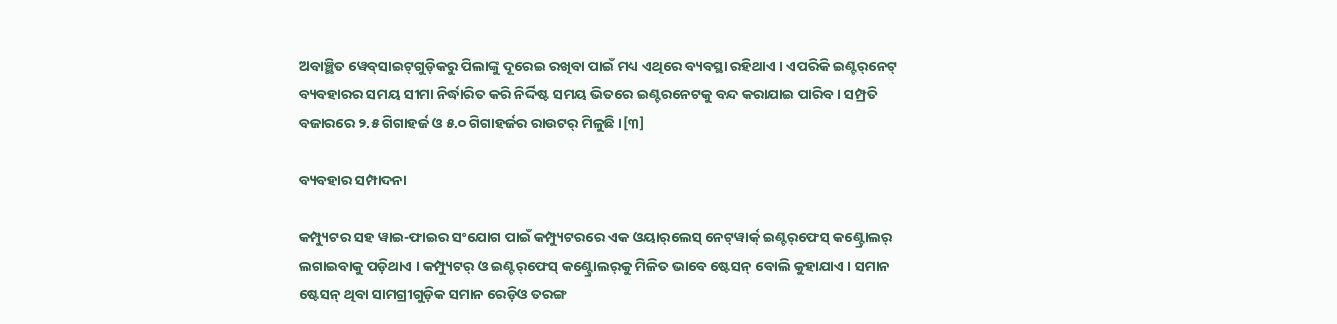ଅବାଞ୍ଛିତ ୱେବ୍‌ସାଇଟ୍‌ଗୁଡ଼ିକରୁ ପିଲାଙ୍କୁ ଦୂରେଇ ରଖିବା ପାଇଁ ମଧ୍ୟ ଏଥିରେ ବ୍ୟବସ୍ଥା ରହିଥାଏ । ଏପରିକି ଇଣ୍ଟର୍‌ନେଟ୍ ବ୍ୟବ‌ହାରର ସମୟ ସୀମା ନିର୍ଦ୍ଧାରିତ କରି ନିର୍ଦ୍ଦିଷ୍ଟ ସମୟ ଭିତରେ ଇଣ୍ଟରନେଟକୁ ବନ୍ଦ କରାଯାଇ ପାରିବ । ସମ୍ପ୍ରତି ବଜାରରେ ୨.୫ ଗିଗାହର୍ଜ ଓ ୫.୦ ଗିଗାହର୍ଜର ରାଉଟର୍ ମିଳୁଛି ।[୩]

ବ୍ୟବ‌ହାର ସମ୍ପାଦନା

କମ୍ପ୍ୟୁଟର ସ‌ହ ୱାଇ-ଫାଇର ସଂଯୋଗ ପାଇଁ କମ୍ପ୍ୟୁଟରରେ ଏକ ଓୟାର୍‌ଲେସ୍ ନେଟ୍‌ୱାର୍କ୍ ଇଣ୍ଟର୍‌ଫେସ୍ କଣ୍ଟ୍ରୋଲର୍ ଲଗାଇବାକୁ ପଡ଼ିଥାଏ । କମ୍ପ୍ୟୁଟର୍ ଓ ଇଣ୍ଟର୍‌ଫେସ୍ କଣ୍ଟ୍ରୋଲର୍‌କୁ ମିଳିତ ଭାବେ ଷ୍ଟେସନ୍ ବୋଲି କୁହାଯାଏ । ସମାନ ଷ୍ଟେସନ୍ ଥିବା ସାମଗ୍ରୀଗୁଡ଼ିକ ସମାନ ରେଡ଼ିଓ ତରଙ୍ଗ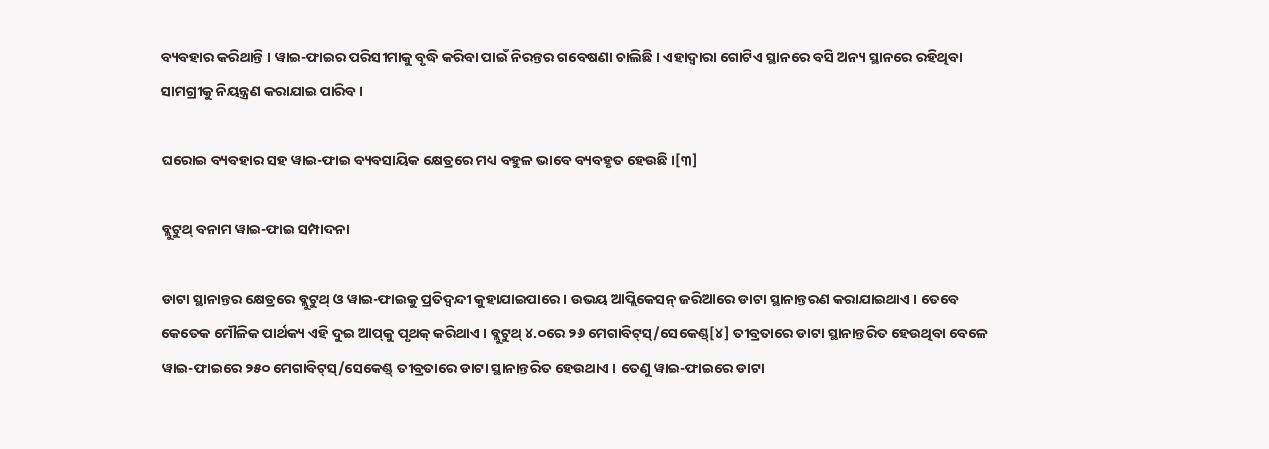ବ୍ୟବ‌ହାର କରିଥାନ୍ତି । ୱାଇ-ଫାଇର ପରିସୀମାକୁ ବୃଦ୍ଧି କରିବା ପାଇଁ ନିରନ୍ତର ଗବେଷଣା ଚାଲିଛି । ଏହାଦ୍ୱାରା ଗୋଟିଏ ସ୍ଥାନରେ ବସି ଅନ୍ୟ ସ୍ଥାନରେ ରହିଥିବା ସାମଗ୍ରୀକୁ ନିୟନ୍ତ୍ରଣ କରାଯାଇ ପାରିବ ।

ଘରୋଇ ବ୍ୟବ‌ହାର ସ‌ହ ୱାଇ-ଫାଇ ବ୍ୟବସାୟିକ କ୍ଷେତ୍ରରେ ମଧ୍ୟ ବ‌ହୁଳ ଭାବେ ବ୍ୟବ‌ହୃତ ହେଉଛି ।[୩]

ବ୍ଲୁଟୁଥ୍ ବନାମ ୱାଇ-ଫାଇ ସମ୍ପାଦନା

ଡାଟା ସ୍ଥାନାନ୍ତର କ୍ଷେତ୍ରରେ ବ୍ଲୁଟୁଥ୍ ଓ ୱାଇ-ଫାଇକୁ ପ୍ରତିଦ୍ୱନ୍ଦୀ କୁହାଯାଇପାରେ । ଉଭୟ ଆପ୍ଲିକେସନ୍ ଜରିଆରେ ଡାଟା ସ୍ଥାନାନ୍ତରଣ କରାଯାଇଥାଏ । ତେବେ କେତେକ ମୌଳିକ ପାର୍ଥକ୍ୟ ଏହି ଦୁଇ ଆପ୍‌କୁ ପୃଥକ୍ କରିଥାଏ । ବ୍ଲୁଟୁଥ୍ ୪.୦ରେ ୨୬ ମେଗାବିଟ୍‌ସ୍/ସେକେଣ୍ଡ୍[୪] ତୀବ୍ରତାରେ ଡାଟା ସ୍ଥାନାନ୍ତରିତ ହେଉଥିବା ବେଳେ ୱାଇ-ଫାଇରେ ୨୫୦ ମେଗାବିଟ୍‌ସ୍/ସେକେଣ୍ଡ୍ ତୀବ୍ରତାରେ ଡାଟା ସ୍ଥାନାନ୍ତରିତ ହେଉଥାଏ । ତେଣୁ ୱାଇ-ଫାଇରେ ଡାଟା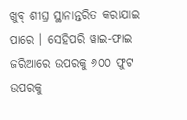ଖୁବ୍ ଶୀଘ୍ର ସ୍ଥାନାନ୍ତରିତ କରାଯାଇ ପାରେ । ସେହିପରି ୱାଇ-ଫାଇ ଜରିଆରେ ଉପରକୁ ୬୦୦ ଫୁଟ ଉପରକୁ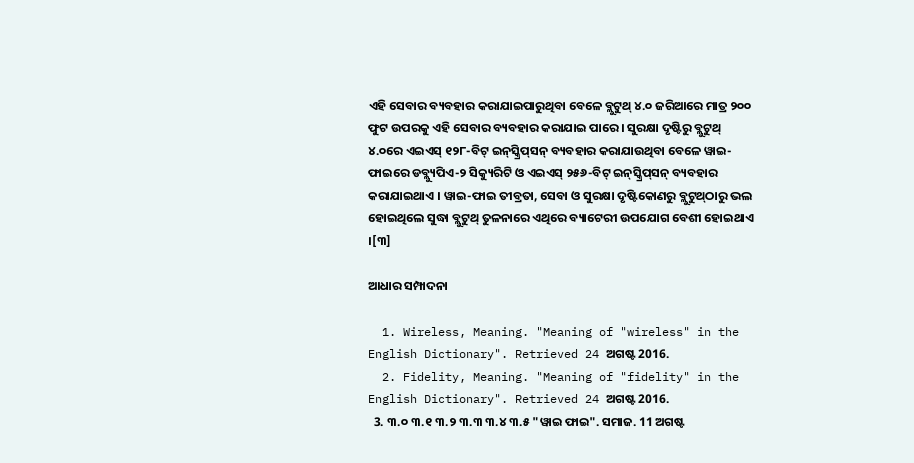ଏହି ସେବାର ବ୍ୟବ‌ହାର କରାଯାଇପାରୁଥିବା ବେଳେ ବ୍ଲୁଟୁଥ୍ ୪.୦ ଜରିଆରେ ମାତ୍ର ୨୦୦ ଫୁଟ ଉପରକୁ ଏହି ସେବାର ବ୍ୟବ‌ହାର କରାଯାଇ ପାରେ । ସୁରକ୍ଷା ଦୃଷ୍ଟିରୁ ବ୍ଲୁଟୁଥ୍‌ ୪.୦ରେ ଏଇଏସ୍ ୧୨୮-ବିଟ୍ ଇନ୍‌ସ୍କ୍ରିପ୍‌ସନ୍ ବ୍ୟବ‌ହାର କରାଯାଉଥିବା ବେଳେ ୱାଇ-ଫାଇରେ ଡବ୍ଲ୍ୟୁପିଏ-୨ ସିକ୍ୟୁରିଟି ଓ ଏଇଏସ୍ ୨୫୬-ବିଟ୍ ଇନ୍‌ସ୍କ୍ରିପ୍‌ସନ୍ ବ୍ୟବ‌ହାର କରାଯାଇଥାଏ । ୱାଇ-ଫାଇ ତୀବ୍ରତା, ସେବା ଓ ସୁରକ୍ଷା ଦୃଷ୍ଟିକୋଣରୁ ବ୍ଲୁଟୁଥ୍‌ଠାରୁ ଭଲ ହୋଇଥିଲେ ସୁଦ୍ଧା ବ୍ଲୁଟୁଥ୍ ତୁଳନାରେ ଏଥିରେ ବ୍ୟାଟେରୀ ଉପଯୋଗ ବେଶୀ ହୋଇଥାଏ ।[୩]

ଆଧାର ସମ୍ପାଦନା

  1. Wireless, Meaning. "Meaning of "wireless" in the English Dictionary". Retrieved 24 ଅଗଷ୍ଟ 2016.
  2. Fidelity, Meaning. "Meaning of "fidelity" in the English Dictionary". Retrieved 24 ଅଗଷ୍ଟ 2016.
  3. ୩.୦ ୩.୧ ୩.୨ ୩.୩ ୩.୪ ୩.୫ "ୱାଇ ଫାଇ". ସମାଜ. 11 ଅଗଷ୍ଟ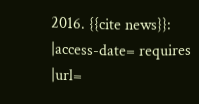2016. {{cite news}}: |access-date= requires |url=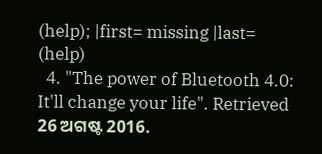(help); |first= missing |last= (help)
  4. "The power of Bluetooth 4.0: It'll change your life". Retrieved 26 ଅଗଷ୍ଟ 2016.